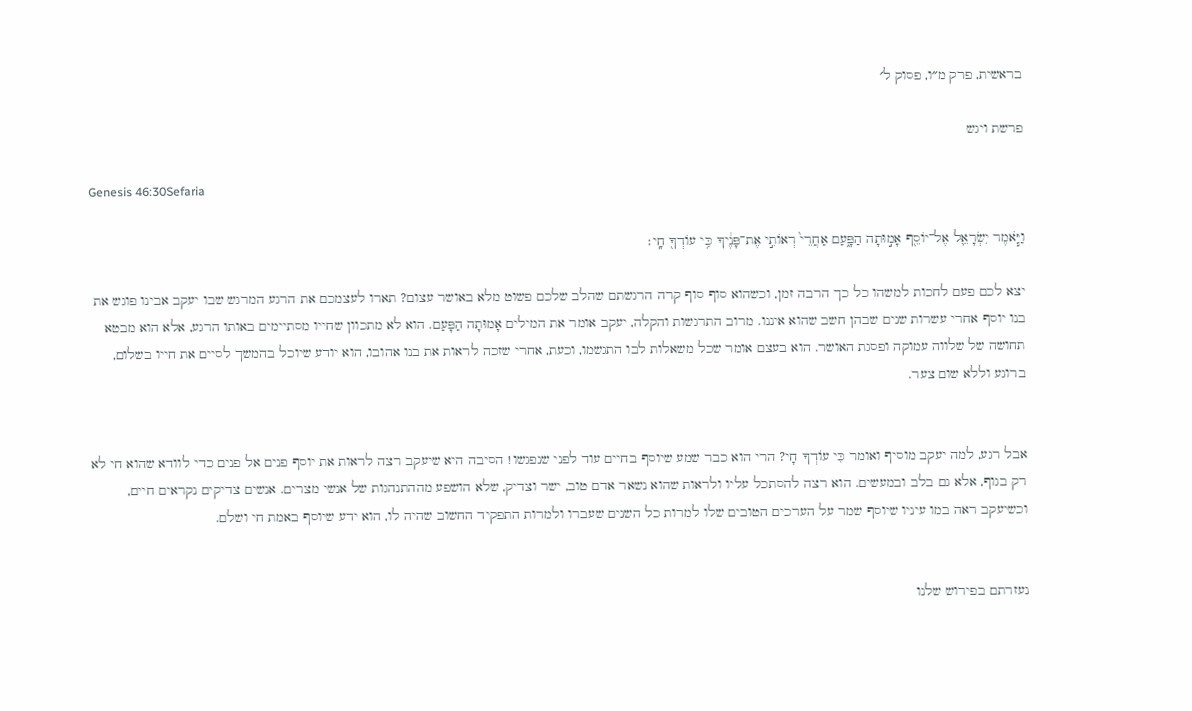בראשית, פרק מ״ו, פסוק ל׳

פרשת ויגש

Genesis 46:30Sefaria

וַיֹּ֧אמֶר יִשְׂרָאֵ֛ל אֶל־יוֹסֵ֖ף אָמ֣וּתָה הַפָּ֑עַם אַחֲרֵי֙ רְאוֹתִ֣י אֶת־פָּנֶ֔יךָ כִּ֥י עוֹדְךָ֖ חָֽי׃

יצא לכם פעם לחכות למשהו כל כך הרבה זמן, וכשהוא סוף סוף קרה הרגשתם שהלב שלכם פשוט מלא באושר עצום? תארו לעצמכם את הרגע המרגש שבו יעקב אבינו פוגש את בנו יוסף אחרי עשרות שנים שבהן חשב שהוא איננו. מרוב התרגשות והקלה, יעקב אומר את המילים אָמוּתָה הַפָּעַם. הוא לא מתכוון שחייו מסתיימים באותו הרגע, אלא הוא מבטא תחושה של שלווה עמוקה ופסגת האושר. הוא בעצם אומר שכל משאלות לבו התגשמו, וכעת, אחרי שזכה לראות את בנו אהובו, הוא יודע שיוכל בהמשך לסיים את חייו בשלום, ברוגע וללא שום צער.


אבל רגע, למה יעקב מוסיף ואומר כִּי עוֹדְךָ חָי? הרי הוא כבר שמע שיוסף בחיים עוד לפני שנפגשו! הסיבה היא שיעקב רצה לראות את יוסף פנים אל פנים כדי לוודא שהוא חי לא רק בגוף, אלא גם בלב ובמעשים. הוא רצה להסתכל עליו ולראות שהוא נשאר אדם טוב, ישר וצדיק, שלא הושפע מההתנהגות של אנשי מצרים. אנשים צדיקים נקראים חיים, וכשיעקב ראה במו עיניו שיוסף שמר על הערכים הטובים שלו למרות כל השנים שעברו ולמרות התפקיד החשוב שהיה לו, הוא ידע שיוסף באמת חי ושלם.


נעזרתם בפירוש שלנו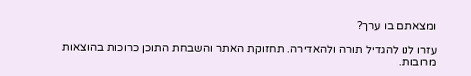ומצאתם בו ערך?

עזרו לנו להגדיל תורה ולהאדירה. תחזוקת האתר והשבחת התוכן כרוכות בהוצאות מרובות.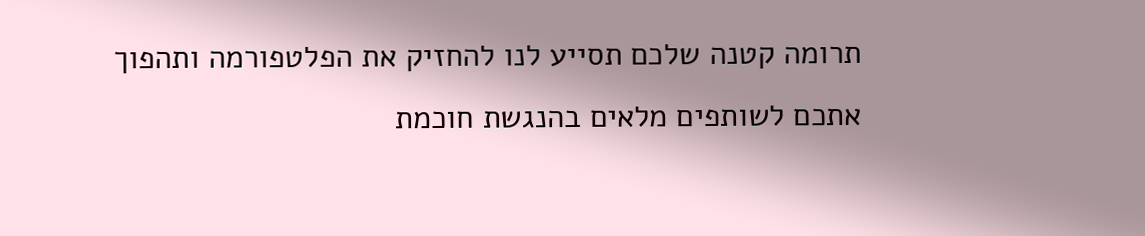תרומה קטנה שלכם תסייע לנו להחזיק את הפלטפורמה ותהפוך אתכם לשותפים מלאים בהנגשת חוכמת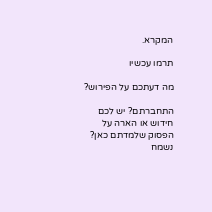המקרא.

תרמו עכשיו

מה דעתכם על הפירוש?

התחברתם? יש לכם חידוש או הארה על הפסוק שלמדתם כאן? נשמח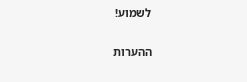לשמוע!

ההערות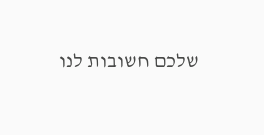שלכם חשובות לנו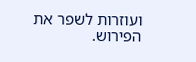ועוזרות לשפר את הפירוש.